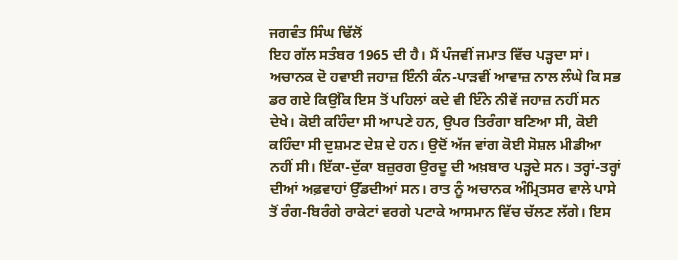ਜਗਵੰਤ ਸਿੰਘ ਢਿੱਲੋਂ
ਇਹ ਗੱਲ ਸਤੰਬਰ 1965 ਦੀ ਹੈ। ਮੈਂ ਪੰਜਵੀਂ ਜਮਾਤ ਵਿੱਚ ਪੜ੍ਹਦਾ ਸਾਂ। ਅਚਾਨਕ ਦੋ ਹਵਾਈ ਜਹਾਜ਼ ਇੰਨੀ ਕੰਨ-ਪਾੜਵੀਂ ਆਵਾਜ਼ ਨਾਲ ਲੰਘੇ ਕਿ ਸਭ ਡਰ ਗਏ ਕਿਉਂਕਿ ਇਸ ਤੋਂ ਪਹਿਲਾਂ ਕਦੇ ਵੀ ਇੰਨੇ ਨੀਵੇਂ ਜਹਾਜ਼ ਨਹੀਂ ਸਨ ਦੇਖੇ। ਕੋਈ ਕਹਿੰਦਾ ਸੀ ਆਪਣੇ ਹਨ, ਉਪਰ ਤਿਰੰਗਾ ਬਣਿਆ ਸੀ, ਕੋਈ ਕਹਿੰਦਾ ਸੀ ਦੁਸ਼ਮਣ ਦੇਸ਼ ਦੇ ਹਨ। ਉਦੋਂ ਅੱਜ ਵਾਂਗ ਕੋਈ ਸੋਸ਼ਲ ਮੀਡੀਆ ਨਹੀਂ ਸੀ। ਇੱਕਾ-ਦੁੱਕਾ ਬਜ਼ੁਰਗ ਉਰਦੂ ਦੀ ਅਖ਼ਬਾਰ ਪੜ੍ਹਦੇ ਸਨ। ਤਰ੍ਹਾਂ-ਤਰ੍ਹਾਂ ਦੀਆਂ ਅਫ਼ਵਾਹਾਂ ਉੱਡਦੀਆਂ ਸਨ। ਰਾਤ ਨੂੰ ਅਚਾਨਕ ਅੰਮ੍ਰਿਤਸਰ ਵਾਲੇ ਪਾਸੇ ਤੋਂ ਰੰਗ-ਬਿਰੰਗੇ ਰਾਕੇਟਾਂ ਵਰਗੇ ਪਟਾਕੇ ਆਸਮਾਨ ਵਿੱਚ ਚੱਲਣ ਲੱਗੇ। ਇਸ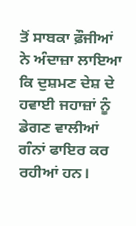ਤੋਂ ਸਾਬਕਾ ਫ਼ੌਜੀਆਂ ਨੇ ਅੰਦਾਜ਼ਾ ਲਾਇਆ ਕਿ ਦੁਸ਼ਮਣ ਦੇਸ਼ ਦੇ ਹਵਾਈ ਜਹਾਜ਼ਾਂ ਨੂੰ ਡੇਗਣ ਵਾਲੀਆਂ ਗੰਨਾਂ ਫਾਇਰ ਕਰ ਰਹੀਆਂ ਹਨ।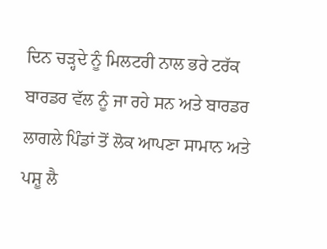ਦਿਨ ਚੜ੍ਹਦੇ ਨੂੰ ਮਿਲਟਰੀ ਨਾਲ ਭਰੇ ਟਰੱਕ ਬਾਰਡਰ ਵੱਲ ਨੂੰ ਜਾ ਰਹੇ ਸਨ ਅਤੇ ਬਾਰਡਰ ਲਾਗਲੇ ਪਿੰਡਾਂ ਤੋਂ ਲੋਕ ਆਪਣਾ ਸਾਮਾਨ ਅਤੇ ਪਸ਼ੂ ਲੈ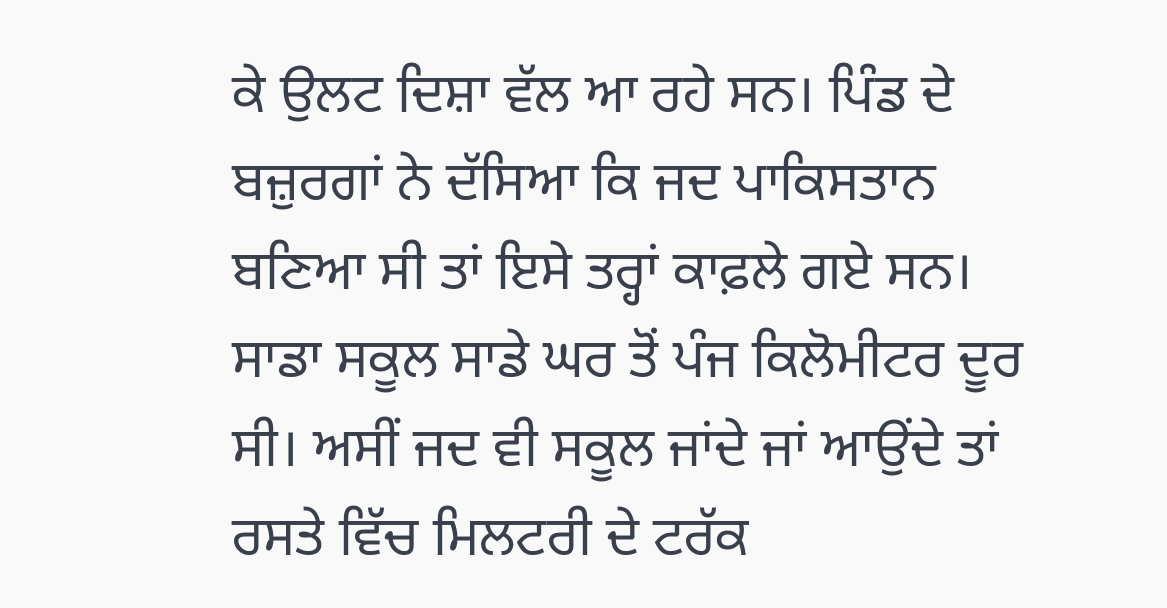ਕੇ ਉਲਟ ਦਿਸ਼ਾ ਵੱਲ ਆ ਰਹੇ ਸਨ। ਪਿੰਡ ਦੇ ਬਜ਼ੁਰਗਾਂ ਨੇ ਦੱਸਿਆ ਕਿ ਜਦ ਪਾਕਿਸਤਾਨ ਬਣਿਆ ਸੀ ਤਾਂ ਇਸੇ ਤਰ੍ਹਾਂ ਕਾਫ਼ਲੇ ਗਏ ਸਨ।
ਸਾਡਾ ਸਕੂਲ ਸਾਡੇ ਘਰ ਤੋਂ ਪੰਜ ਕਿਲੋਮੀਟਰ ਦੂਰ ਸੀ। ਅਸੀਂ ਜਦ ਵੀ ਸਕੂਲ ਜਾਂਦੇ ਜਾਂ ਆਉਂਦੇ ਤਾਂ ਰਸਤੇ ਵਿੱਚ ਮਿਲਟਰੀ ਦੇ ਟਰੱਕ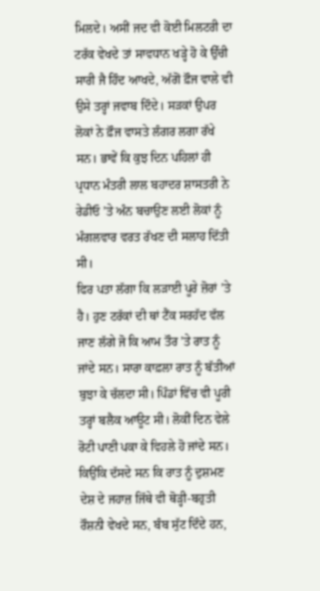ਮਿਲਦੇ। ਅਸੀਂ ਜਦ ਵੀ ਕੋਈ ਮਿਲਟਰੀ ਦਾ ਟਰੱਕ ਵੇਖਦੇ ਤਾਂ ਸਾਵਧਾਨ ਖੜ੍ਹੇ ਹੋ ਕੇ ਉੱਚੀ ਸਾਰੀ ਜੈ ਹਿੰਦ ਆਖਦੇ, ਅੱਗੋਂ ਫ਼ੌਜ ਵਾਲੇ ਵੀ ਉਸੇ ਤਰ੍ਹਾਂ ਜਵਾਬ ਦਿੰਦੇ। ਸੜਕਾਂ ਉਪਰ ਲੋਕਾਂ ਨੇ ਫ਼ੌਜ ਵਾਸਤੇ ਲੰਗਰ ਲਗਾ ਰੱਖੇ ਸਨ। ਭਾਵੇਂ ਕਿ ਕੁਝ ਦਿਨ ਪਹਿਲਾਂ ਹੀ ਪ੍ਰਧਾਨ ਮੰਤਰੀ ਲਾਲ ਬਹਾਦਰ ਸ਼ਾਸਤਰੀ ਨੇ ਰੇਡੀਓ ’ਤੇ ਅੰਨ ਬਚਾਉਣ ਲਈ ਲੋਕਾਂ ਨੂੰ ਮੰਗਲਵਾਰ ਵਰਤ ਰੱਖਣ ਦੀ ਸਲਾਹ ਦਿੱਤੀ ਸੀ।
ਫਿਰ ਪਤਾ ਲੱਗਾ ਕਿ ਲੜਾਈ ਪੂਰੇ ਜ਼ੋਰਾਂ ’ਤੇ ਹੈ। ਹੁਣ ਟਰੱਕਾਂ ਦੀ ਥਾਂ ਟੈਂਕ ਸਰਹੱਦ ਵੱਲ ਜਾਣ ਲੱਗੇ ਜੋ ਕਿ ਆਮ ਤੌਰ ’ਤੇ ਰਾਤ ਨੂੰ ਜਾਂਦੇ ਸਨ। ਸਾਰਾ ਕਾਫ਼ਲਾ ਰਾਤ ਨੂੰ ਬੱਤੀਆਂ ਬੁਝਾ ਕੇ ਚੱਲਦਾ ਸੀ। ਪਿੰਡਾਂ ਵਿੱਚ ਵੀ ਪੂਰੀ ਤਰ੍ਹਾਂ ਬਲੈਕ ਆਊਟ ਸੀ। ਲੋਕੀਂ ਦਿਨ ਵੇਲੇ ਰੋਟੀ ਪਾਣੀ ਪਕਾ ਕੇ ਵਿਹਲੇ ਹੋ ਜਾਂਦੇ ਸਨ। ਕਿਉਂਕਿ ਦੱਸਦੇ ਸਨ ਕਿ ਰਾਤ ਨੂੰ ਦੁਸ਼ਮਣ ਦੇਸ਼ ਦੇ ਜਹਾਜ਼ ਜਿੱਥੇ ਵੀ ਥੋੜ੍ਹੀ-ਬਹੁਤੀ ਰੌਸ਼ਨੀ ਵੇਖਦੇ ਸਨ, ਬੰਬ ਸੁੱਟ ਦਿੰਦੇ ਹਨ,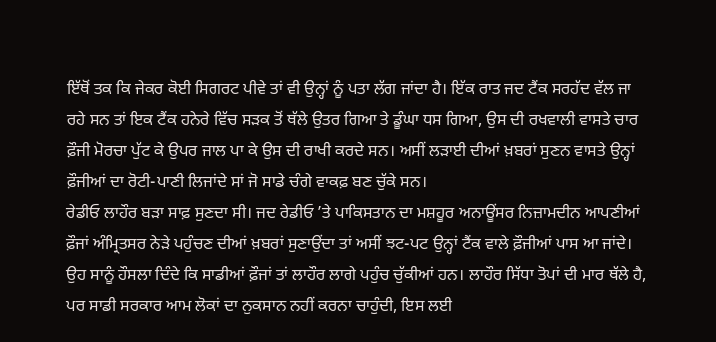ਇੱਥੋਂ ਤਕ ਕਿ ਜੇਕਰ ਕੋਈ ਸਿਗਰਟ ਪੀਵੇ ਤਾਂ ਵੀ ਉਨ੍ਹਾਂ ਨੂੰ ਪਤਾ ਲੱਗ ਜਾਂਦਾ ਹੈ। ਇੱਕ ਰਾਤ ਜਦ ਟੈਂਕ ਸਰਹੱਦ ਵੱਲ ਜਾ ਰਹੇ ਸਨ ਤਾਂ ਇਕ ਟੈਂਕ ਹਨੇਰੇ ਵਿੱਚ ਸੜਕ ਤੋਂ ਥੱਲੇ ਉਤਰ ਗਿਆ ਤੇ ਡੂੰਘਾ ਧਸ ਗਿਆ, ਉਸ ਦੀ ਰਖਵਾਲੀ ਵਾਸਤੇ ਚਾਰ ਫ਼ੌਜੀ ਮੋਰਚਾ ਪੁੱਟ ਕੇ ਉਪਰ ਜਾਲ ਪਾ ਕੇ ਉਸ ਦੀ ਰਾਖੀ ਕਰਦੇ ਸਨ। ਅਸੀਂ ਲੜਾਈ ਦੀਆਂ ਖ਼ਬਰਾਂ ਸੁਣਨ ਵਾਸਤੇ ਉਨ੍ਹਾਂ ਫ਼ੌਜੀਆਂ ਦਾ ਰੋਟੀ-ਪਾਣੀ ਲਿਜਾਂਦੇ ਸਾਂ ਜੋ ਸਾਡੇ ਚੰਗੇ ਵਾਕਫ਼ ਬਣ ਚੁੱਕੇ ਸਨ।
ਰੇਡੀਓ ਲਾਹੌਰ ਬੜਾ ਸਾਫ਼ ਸੁਣਦਾ ਸੀ। ਜਦ ਰੇਡੀਓ ’ਤੇ ਪਾਕਿਸਤਾਨ ਦਾ ਮਸ਼ਹੂਰ ਅਨਾਊਂਸਰ ਨਿਜ਼ਾਮਦੀਨ ਆਪਣੀਆਂ ਫ਼ੌਜਾਂ ਅੰਮ੍ਰਿਤਸਰ ਨੇੜੇ ਪਹੁੰਚਣ ਦੀਆਂ ਖ਼ਬਰਾਂ ਸੁਣਾਉਂਦਾ ਤਾਂ ਅਸੀਂ ਝਟ-ਪਟ ਉਨ੍ਹਾਂ ਟੈਂਕ ਵਾਲੇ ਫ਼ੌਜੀਆਂ ਪਾਸ ਆ ਜਾਂਦੇ। ਉਹ ਸਾਨੂੰ ਹੌਸਲਾ ਦਿੰਦੇ ਕਿ ਸਾਡੀਆਂ ਫ਼ੌਜਾਂ ਤਾਂ ਲਾਹੌਰ ਲਾਗੇ ਪਹੁੰਚ ਚੁੱਕੀਆਂ ਹਨ। ਲਾਹੌਰ ਸਿੱਧਾ ਤੋਪਾਂ ਦੀ ਮਾਰ ਥੱਲੇ ਹੈ, ਪਰ ਸਾਡੀ ਸਰਕਾਰ ਆਮ ਲੋਕਾਂ ਦਾ ਨੁਕਸਾਨ ਨਹੀਂ ਕਰਨਾ ਚਾਹੁੰਦੀ, ਇਸ ਲਈ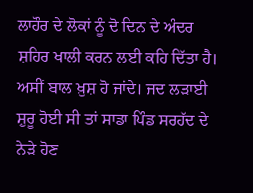ਲਾਹੌਰ ਦੇ ਲੋਕਾਂ ਨੂੰ ਦੋ ਦਿਨ ਦੇ ਅੰਦਰ ਸ਼ਹਿਰ ਖਾਲੀ ਕਰਨ ਲਈ ਕਹਿ ਦਿੱਤਾ ਹੈ। ਅਸੀਂ ਬਾਲ ਖ਼ੁਸ਼ ਹੋ ਜਾਂਦੇ। ਜਦ ਲੜਾਈ ਸ਼ੁਰੂ ਹੋਈ ਸੀ ਤਾਂ ਸਾਡਾ ਪਿੰਡ ਸਰਹੱਦ ਦੇ ਨੇੜੇ ਹੋਣ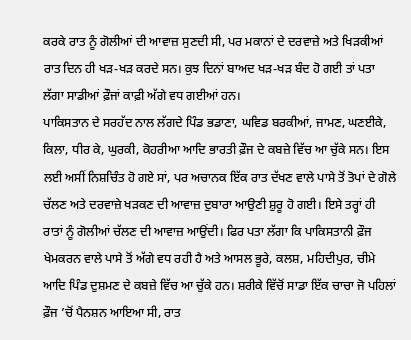ਕਰਕੇ ਰਾਤ ਨੂੰ ਗੋਲੀਆਂ ਦੀ ਆਵਾਜ਼ ਸੁਣਦੀ ਸੀ, ਪਰ ਮਕਾਨਾਂ ਦੇ ਦਰਵਾਜ਼ੇ ਅਤੇ ਖਿੜਕੀਆਂ ਰਾਤ ਦਿਨ ਹੀ ਖੜ-ਖੜ ਕਰਦੇ ਸਨ। ਕੁਝ ਦਿਨਾਂ ਬਾਅਦ ਖੜ-ਖੜ ਬੰਦ ਹੋ ਗਈ ਤਾਂ ਪਤਾ ਲੱਗਾ ਸਾਡੀਆਂ ਫ਼ੌਜਾਂ ਕਾਫ਼ੀ ਅੱਗੇ ਵਧ ਗਈਆਂ ਹਨ।
ਪਾਕਿਸਤਾਨ ਦੇ ਸਰਹੱਦ ਨਾਲ ਲੱਗਦੇ ਪਿੰਡ ਭਡਾਣਾ, ਘਵਿਡ ਬਰਕੀਆਂ, ਜਾਮਣ, ਘਣਈਕੇ, ਕਿਲਾ, ਧੀਰ ਕੇ, ਘੁਰਕੀ, ਕੋਹਰੀਆ ਆਦਿ ਭਾਰਤੀ ਫ਼ੌਜ ਦੇ ਕਬਜ਼ੇ ਵਿੱਚ ਆ ਚੁੱਕੇ ਸਨ। ਇਸ ਲਈ ਅਸੀਂ ਨਿਸ਼ਚਿੰਤ ਹੋ ਗਏ ਸਾਂ, ਪਰ ਅਚਾਨਕ ਇੱਕ ਰਾਤ ਦੱਖਣ ਵਾਲੇ ਪਾਸੇ ਤੋਂ ਤੋਪਾਂ ਦੇ ਗੋਲੇ ਚੱਲਣ ਅਤੇ ਦਰਵਾਜ਼ੇ ਖੜਕਣ ਦੀ ਆਵਾਜ਼ ਦੁਬਾਰਾ ਆਉਣੀ ਸ਼ੁਰੂ ਹੋ ਗਈ। ਇਸੇ ਤਰ੍ਹਾਂ ਹੀ ਰਾਤਾਂ ਨੂੰ ਗੋਲੀਆਂ ਚੱਲਣ ਦੀ ਆਵਾਜ਼ ਆਉਂਦੀ। ਫਿਰ ਪਤਾ ਲੱਗਾ ਕਿ ਪਾਕਿਸਤਾਨੀ ਫ਼ੌਜ ਖੇਮਕਰਨ ਵਾਲੇ ਪਾਸੇ ਤੋਂ ਅੱਗੇ ਵਧ ਰਹੀ ਹੈ ਅਤੇ ਆਸਲ ਭੂਰੇ, ਕਲਸ਼, ਮਹਿਦੀਪੁਰ, ਚੀਮੇ ਆਦਿ ਪਿੰਡ ਦੁਸ਼ਮਣ ਦੇ ਕਬਜ਼ੇ ਵਿੱਚ ਆ ਚੁੱਕੇ ਹਨ। ਸ਼ਰੀਕੇ ਵਿੱਚੋਂ ਸਾਡਾ ਇੱਕ ਚਾਚਾ ਜੋ ਪਹਿਲਾਂ ਫ਼ੌਜ ’ਚੋਂ ਪੈਨਸ਼ਨ ਆਇਆ ਸੀ, ਰਾਤ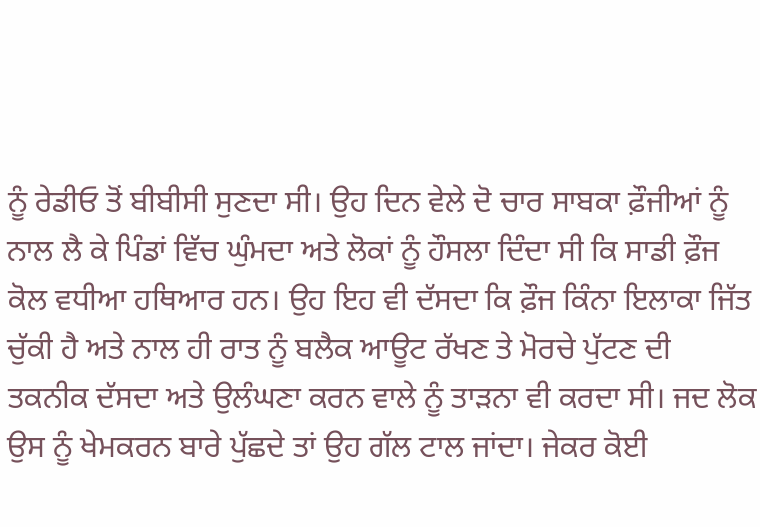ਨੂੰ ਰੇਡੀਓ ਤੋਂ ਬੀਬੀਸੀ ਸੁਣਦਾ ਸੀ। ਉਹ ਦਿਨ ਵੇਲੇ ਦੋ ਚਾਰ ਸਾਬਕਾ ਫ਼ੌਜੀਆਂ ਨੂੰ ਨਾਲ ਲੈ ਕੇ ਪਿੰਡਾਂ ਵਿੱਚ ਘੁੰਮਦਾ ਅਤੇ ਲੋਕਾਂ ਨੂੰ ਹੌਸਲਾ ਦਿੰਦਾ ਸੀ ਕਿ ਸਾਡੀ ਫ਼ੌਜ ਕੋਲ ਵਧੀਆ ਹਥਿਆਰ ਹਨ। ਉਹ ਇਹ ਵੀ ਦੱਸਦਾ ਕਿ ਫ਼ੌਜ ਕਿੰਨਾ ਇਲਾਕਾ ਜਿੱਤ ਚੁੱਕੀ ਹੈ ਅਤੇ ਨਾਲ ਹੀ ਰਾਤ ਨੂੰ ਬਲੈਕ ਆਊਟ ਰੱਖਣ ਤੇ ਮੋਰਚੇ ਪੁੱਟਣ ਦੀ ਤਕਨੀਕ ਦੱਸਦਾ ਅਤੇ ਉਲੰਘਣਾ ਕਰਨ ਵਾਲੇ ਨੂੰ ਤਾੜਨਾ ਵੀ ਕਰਦਾ ਸੀ। ਜਦ ਲੋਕ ਉਸ ਨੂੰ ਖੇਮਕਰਨ ਬਾਰੇ ਪੁੱਛਦੇ ਤਾਂ ਉਹ ਗੱਲ ਟਾਲ ਜਾਂਦਾ। ਜੇਕਰ ਕੋਈ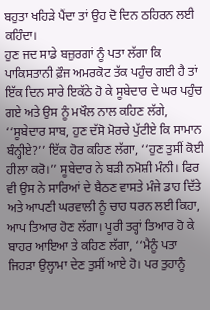ਬਹੁਤਾ ਖਹਿੜੇ ਪੈਂਦਾ ਤਾਂ ਉਹ ਦੋ ਦਿਨ ਠਹਿਰਨ ਲਈ ਕਹਿੰਦਾ।
ਹੁਣ ਜਦ ਸਾਡੇ ਬਜ਼ੁਰਗਾਂ ਨੂੰ ਪਤਾ ਲੱਗਾ ਕਿ ਪਾਕਿਸਤਾਨੀ ਫ਼ੌਜ ਅਮਰਕੋਟ ਤੱਕ ਪਹੁੰਚ ਗਈ ਹੈ ਤਾਂ ਇੱਕ ਦਿਨ ਸਾਰੇ ਇਕੱਠੇ ਹੋ ਕੇ ਸੂਬੇਦਾਰ ਦੇ ਘਰ ਪਹੁੰਚ ਗਏ ਅਤੇ ਉਸ ਨੂੰ ਮਖੌਲ ਨਾਲ ਕਹਿਣ ਲੱਗੇ, ‘‘ਸੂਬੇਦਾਰ ਸਾਬ, ਹੁਣ ਦੱਸੋ ਮੋਰਚੇ ਪੁੱਟੀਏ ਕਿ ਸਾਮਾਨ ਬੰਨ੍ਹੀਏ?’’ ਇੱਕ ਹੋਰ ਕਹਿਣ ਲੱਗਾ, ‘‘ਹੁਣ ਤੁਸੀਂ ਕੋਈ ਹੀਲਾ ਕਰੋ।’’ ਸੂਬੇਦਾਰ ਨੇ ਬੜੀ ਨਮੋਸ਼ੀ ਮੰਨੀ। ਫਿਰ ਵੀ ਉਸ ਨੇ ਸਾਰਿਆਂ ਦੇ ਬੈਠਣ ਵਾਸਤੇ ਮੰਜੇ ਡਾਹ ਦਿੱਤੇ ਅਤੇ ਆਪਣੀ ਘਰਵਾਲੀ ਨੂੰ ਚਾਹ ਧਰਨ ਲਈ ਕਿਹਾ, ਆਪ ਤਿਆਰ ਹੋਣ ਲੱਗਾ। ਪੂਰੀ ਤਰ੍ਹਾਂ ਤਿਆਰ ਹੋ ਕੇ ਬਾਹਰ ਆਇਆ ਤੇ ਕਹਿਣ ਲੱਗਾ, ‘‘ਮੈਨੂੰ ਪਤਾ ਜਿਹੜਾ ਉਲ੍ਹਾਮਾ ਦੇਣ ਤੁਸੀਂ ਆਏ ਹੋ। ਪਰ ਤੁਹਾਨੂੰ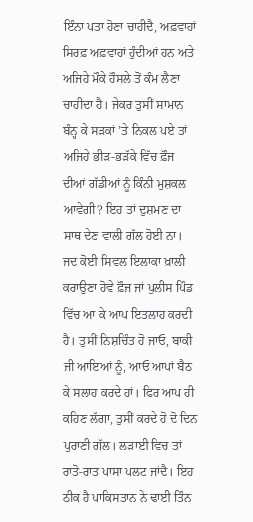ਇੰਨਾ ਪਤਾ ਹੋਣਾ ਚਾਹੀਦੈ, ਅਫ਼ਵਾਹਾਂ ਸਿਰਫ਼ ਅਫ਼ਵਾਹਾਂ ਹੁੰਦੀਆਂ ਹਨ ਅਤੇ ਅਜਿਹੇ ਮੌਕੇ ਹੌਸਲੇ ਤੋਂ ਕੰਮ ਲੈਣਾ ਚਾਹੀਦਾ ਹੈ। ਜੇਕਰ ਤੁਸੀਂ ਸਾਮਾਨ ਬੰਨ੍ਹ ਕੇ ਸੜਕਾਂ ’ਤੇ ਨਿਕਲ ਪਏ ਤਾਂ ਅਜਿਹੇ ਭੀੜ-ਭੜੱਕੇ ਵਿੱਚ ਫ਼ੌਜ ਦੀਆਂ ਗੱਡੀਆਂ ਨੂੰ ਕਿੰਨੀ ਮੁਸ਼ਕਲ ਆਵੇਗੀ? ਇਹ ਤਾਂ ਦੁਸ਼ਮਣ ਦਾ ਸਾਥ ਦੇਣ ਵਾਲੀ ਗੱਲ ਹੋਈ ਨਾ। ਜਦ ਕੋਈ ਸਿਵਲ ਇਲਾਕਾ ਖ਼ਾਲੀ ਕਰਾਉਣਾ ਹੋਵੇ ਫ਼ੌਜ ਜਾਂ ਪੁਲੀਸ ਪਿੰਡ ਵਿੱਚ ਆ ਕੇ ਆਪ ਇਤਲਾਹ ਕਰਦੀ ਹੈ। ਤੁਸੀਂ ਨਿਸ਼ਚਿੰਤ ਹੋ ਜਾਓ, ਬਾਕੀ ਜੀ ਆਇਆਂ ਨੂੰ, ਆਓ ਆਪਾਂ ਬੈਠ ਕੇ ਸਲਾਹ ਕਰਦੇ ਹਾਂ। ਫਿਰ ਆਪ ਹੀ ਕਹਿਣ ਲੱਗਾ, ਤੁਸੀਂ ਕਰਦੇ ਹੋ ਦੋ ਦਿਨ ਪੁਰਾਣੀ ਗੱਲ। ਲੜਾਈ ਵਿਚ ਤਾਂ ਰਾਤੋ-ਰਾਤ ਪਾਸਾ ਪਲਟ ਜਾਂਦੈ। ਇਹ ਠੀਕ ਹੈ ਪਾਕਿਸਤਾਨ ਨੇ ਢਾਈ ਤਿੰਨ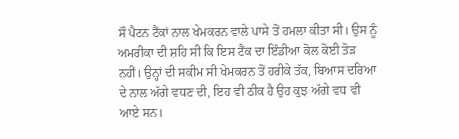ਸੌ ਪੈਟਨ ਟੈਂਕਾਂ ਨਾਲ ਖੇਮਕਰਨ ਵਾਲੇ ਪਾਸੇ ਤੋਂ ਹਮਲਾ ਕੀਤਾ ਸੀ। ਉਸ ਨੂੰ ਅਮਰੀਕਾ ਦੀ ਸ਼ਹਿ ਸੀ ਕਿ ਇਸ ਟੈਂਕ ਦਾ ਇੰਡੀਆ ਕੋਲ ਕੋਈ ਤੋੜ ਨਹੀਂ। ਉਨ੍ਹਾਂ ਦੀ ਸਕੀਮ ਸੀ ਖੇਮਕਰਨ ਤੋਂ ਹਰੀਕੇ ਤੱਕ, ਬਿਆਸ ਦਰਿਆ ਦੇ ਨਾਲ ਅੱਗੇ ਵਧਣ ਦੀ, ਇਹ ਵੀ ਠੀਕ ਹੈ ਉਹ ਕੁਝ ਅੱਗੇ ਵਧ ਵੀ ਆਏ ਸਨ।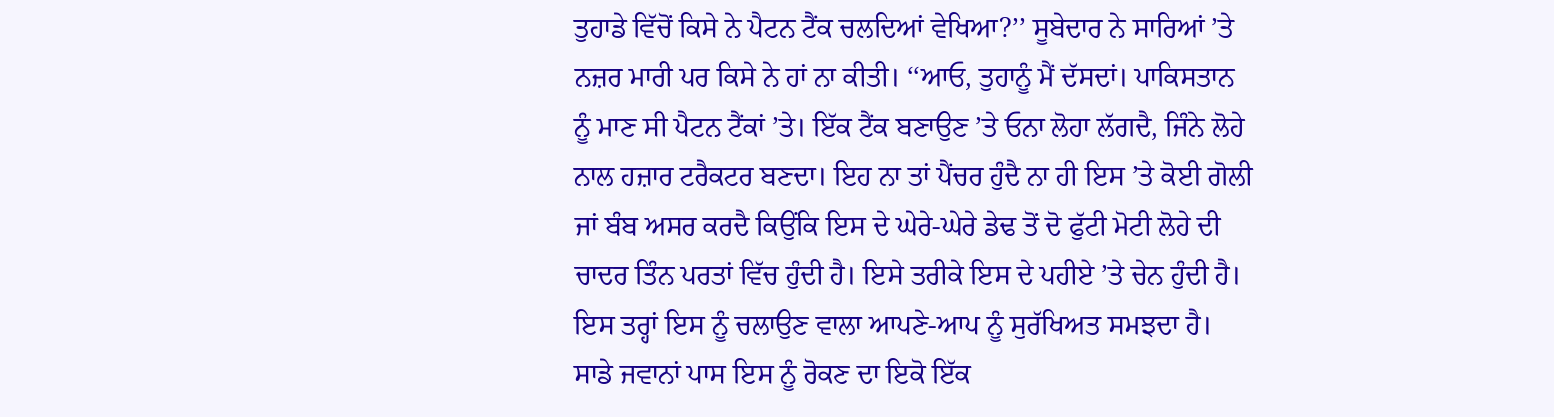ਤੁਹਾਡੇ ਵਿੱਚੋਂ ਕਿਸੇ ਨੇ ਪੈਟਨ ਟੈਂਕ ਚਲਦਿਆਂ ਵੇਖਿਆ?’’ ਸੂਬੇਦਾਰ ਨੇ ਸਾਰਿਆਂ ’ਤੇ ਨਜ਼ਰ ਮਾਰੀ ਪਰ ਕਿਸੇ ਨੇ ਹਾਂ ਨਾ ਕੀਤੀ। ‘‘ਆਓ, ਤੁਹਾਨੂੰ ਮੈਂ ਦੱਸਦਾਂ। ਪਾਕਿਸਤਾਨ ਨੂੰ ਮਾਣ ਸੀ ਪੈਟਨ ਟੈਂਕਾਂ ’ਤੇ। ਇੱਕ ਟੈਂਕ ਬਣਾਉਣ ’ਤੇ ਓਨਾ ਲੋਹਾ ਲੱਗਦੈ, ਜਿੰਨੇ ਲੋਹੇ ਨਾਲ ਹਜ਼ਾਰ ਟਰੈਕਟਰ ਬਣਦਾ। ਇਹ ਨਾ ਤਾਂ ਪੈਂਚਰ ਹੁੰਦੈ ਨਾ ਹੀ ਇਸ ’ਤੇ ਕੋਈ ਗੋਲੀ ਜਾਂ ਬੰਬ ਅਸਰ ਕਰਦੈ ਕਿਉਂਕਿ ਇਸ ਦੇ ਘੇਰੇ-ਘੇਰੇ ਡੇਢ ਤੋਂ ਦੋ ਫੁੱਟੀ ਮੋਟੀ ਲੋਹੇ ਦੀ ਚਾਦਰ ਤਿੰਨ ਪਰਤਾਂ ਵਿੱਚ ਹੁੰਦੀ ਹੈ। ਇਸੇ ਤਰੀਕੇ ਇਸ ਦੇ ਪਹੀਏ ’ਤੇ ਚੇਨ ਹੁੰਦੀ ਹੈ। ਇਸ ਤਰ੍ਹਾਂ ਇਸ ਨੂੰ ਚਲਾਉਣ ਵਾਲਾ ਆਪਣੇ-ਆਪ ਨੂੰ ਸੁਰੱਖਿਅਤ ਸਮਝਦਾ ਹੈ। ਸਾਡੇ ਜਵਾਨਾਂ ਪਾਸ ਇਸ ਨੂੰ ਰੋਕਣ ਦਾ ਇਕੋ ਇੱਕ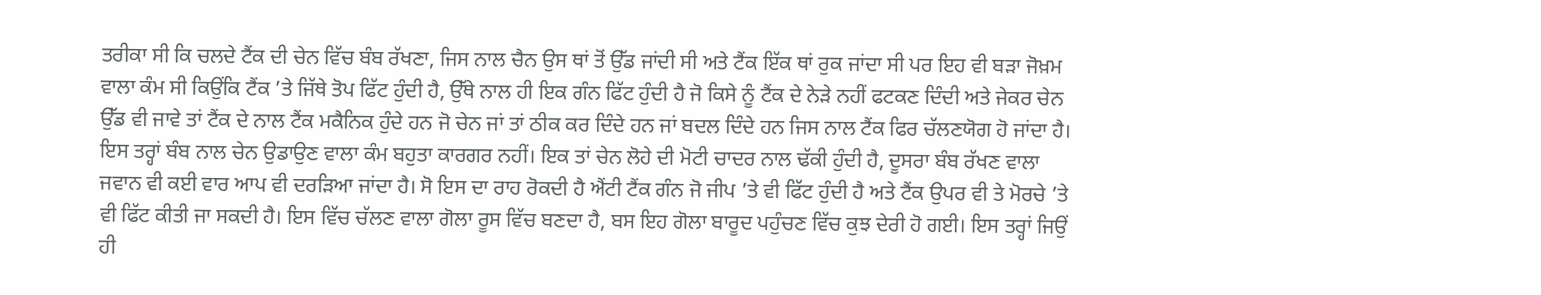ਤਰੀਕਾ ਸੀ ਕਿ ਚਲਦੇ ਟੈਂਕ ਦੀ ਚੇਨ ਵਿੱਚ ਬੰਬ ਰੱਖਣਾ, ਜਿਸ ਨਾਲ ਚੈਨ ਉਸ ਥਾਂ ਤੋਂ ਉੱਡ ਜਾਂਦੀ ਸੀ ਅਤੇ ਟੈਂਕ ਇੱਕ ਥਾਂ ਰੁਕ ਜਾਂਦਾ ਸੀ ਪਰ ਇਹ ਵੀ ਬੜਾ ਜੋਖ਼ਮ ਵਾਲਾ ਕੰਮ ਸੀ ਕਿਉਂਕਿ ਟੈਂਕ ’ਤੇ ਜਿੱਥੇ ਤੋਪ ਫਿੱਟ ਹੁੰਦੀ ਹੈ, ਉੱਥੇ ਨਾਲ ਹੀ ਇਕ ਗੰਨ ਫਿੱਟ ਹੁੰਦੀ ਹੈ ਜੋ ਕਿਸੇ ਨੂੰ ਟੈਂਕ ਦੇ ਨੇੜੇ ਨਹੀਂ ਫਟਕਣ ਦਿੰਦੀ ਅਤੇ ਜੇਕਰ ਚੇਨ ਉੱਡ ਵੀ ਜਾਵੇ ਤਾਂ ਟੈਂਕ ਦੇ ਨਾਲ ਟੈਂਕ ਮਕੈਨਿਕ ਹੁੰਦੇ ਹਨ ਜੋ ਚੇਨ ਜਾਂ ਤਾਂ ਠੀਕ ਕਰ ਦਿੰਦੇ ਹਨ ਜਾਂ ਬਦਲ ਦਿੰਦੇ ਹਨ ਜਿਸ ਨਾਲ ਟੈਂਕ ਫਿਰ ਚੱਲਣਯੋਗ ਹੋ ਜਾਂਦਾ ਹੈ। ਇਸ ਤਰ੍ਹਾਂ ਬੰਬ ਨਾਲ ਚੇਨ ਉਡਾਉਣ ਵਾਲਾ ਕੰਮ ਬਹੁਤਾ ਕਾਰਗਰ ਨਹੀਂ। ਇਕ ਤਾਂ ਚੇਨ ਲੋਹੇ ਦੀ ਮੋਟੀ ਚਾਦਰ ਨਾਲ ਢੱਕੀ ਹੁੰਦੀ ਹੈ, ਦੂਸਰਾ ਬੰਬ ਰੱਖਣ ਵਾਲਾ ਜਵਾਨ ਵੀ ਕਈ ਵਾਰ ਆਪ ਵੀ ਦਰੜਿਆ ਜਾਂਦਾ ਹੈ। ਸੋ ਇਸ ਦਾ ਰਾਹ ਰੋਕਦੀ ਹੈ ਐਂਟੀ ਟੈਂਕ ਗੰਨ ਜੋ ਜੀਪ ’ਤੇ ਵੀ ਫਿੱਟ ਹੁੰਦੀ ਹੈ ਅਤੇ ਟੈਂਕ ਉਪਰ ਵੀ ਤੇ ਮੋਰਚੇ ’ਤੇ ਵੀ ਫਿੱਟ ਕੀਤੀ ਜਾ ਸਕਦੀ ਹੈ। ਇਸ ਵਿੱਚ ਚੱਲਣ ਵਾਲਾ ਗੋਲਾ ਰੂਸ ਵਿੱਚ ਬਣਦਾ ਹੈ, ਬਸ ਇਹ ਗੋਲਾ ਬਾਰੂਦ ਪਹੁੰਚਣ ਵਿੱਚ ਕੁਝ ਦੇਰੀ ਹੋ ਗਈ। ਇਸ ਤਰ੍ਹਾਂ ਜਿਉਂ ਹੀ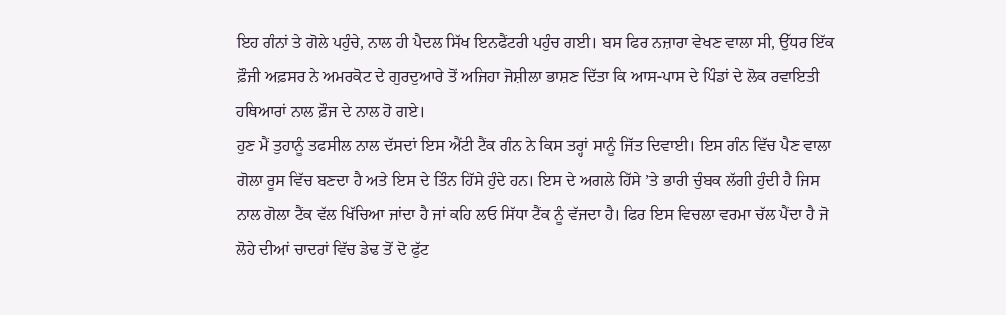ਇਹ ਗੰਨਾਂ ਤੇ ਗੋਲੇ ਪਹੁੰਚੇ, ਨਾਲ ਹੀ ਪੈਦਲ ਸਿੱਖ ਇਨਫੈਂਟਰੀ ਪਹੁੰਚ ਗਈ। ਬਸ ਫਿਰ ਨਜ਼ਾਰਾ ਵੇਖਣ ਵਾਲਾ ਸੀ, ਉੱਧਰ ਇੱਕ ਫ਼ੌਜੀ ਅਫ਼ਸਰ ਨੇ ਅਮਰਕੋਟ ਦੇ ਗੁਰਦੁਆਰੇ ਤੋਂ ਅਜਿਹਾ ਜੋਸ਼ੀਲਾ ਭਾਸ਼ਣ ਦਿੱਤਾ ਕਿ ਆਸ-ਪਾਸ ਦੇ ਪਿੰਡਾਂ ਦੇ ਲੋਕ ਰਵਾਇਤੀ ਹਥਿਆਰਾਂ ਨਾਲ ਫ਼ੌਜ ਦੇ ਨਾਲ ਹੋ ਗਏ।
ਹੁਣ ਮੈਂ ਤੁਹਾਨੂੰ ਤਫਸੀਲ ਨਾਲ ਦੱਸਦਾਂ ਇਸ ਐਂਟੀ ਟੈਂਕ ਗੰਨ ਨੇ ਕਿਸ ਤਰ੍ਹਾਂ ਸਾਨੂੰ ਜਿੱਤ ਦਿਵਾਈ। ਇਸ ਗੰਨ ਵਿੱਚ ਪੈਣ ਵਾਲਾ ਗੋਲਾ ਰੂਸ ਵਿੱਚ ਬਣਦਾ ਹੈ ਅਤੇ ਇਸ ਦੇ ਤਿੰਨ ਹਿੱਸੇ ਹੁੰਦੇ ਹਨ। ਇਸ ਦੇ ਅਗਲੇ ਹਿੱਸੇ ’ਤੇ ਭਾਰੀ ਚੁੰਬਕ ਲੱਗੀ ਹੁੰਦੀ ਹੈ ਜਿਸ ਨਾਲ ਗੋਲਾ ਟੈਂਕ ਵੱਲ ਖਿੱਚਿਆ ਜਾਂਦਾ ਹੈ ਜਾਂ ਕਹਿ ਲਓ ਸਿੱਧਾ ਟੈਂਕ ਨੂੰ ਵੱਜਦਾ ਹੈ। ਫਿਰ ਇਸ ਵਿਚਲਾ ਵਰਮਾ ਚੱਲ ਪੈਂਦਾ ਹੈ ਜੋ ਲੋਹੇ ਦੀਆਂ ਚਾਦਰਾਂ ਵਿੱਚ ਡੇਢ ਤੋਂ ਦੋ ਫੁੱਟ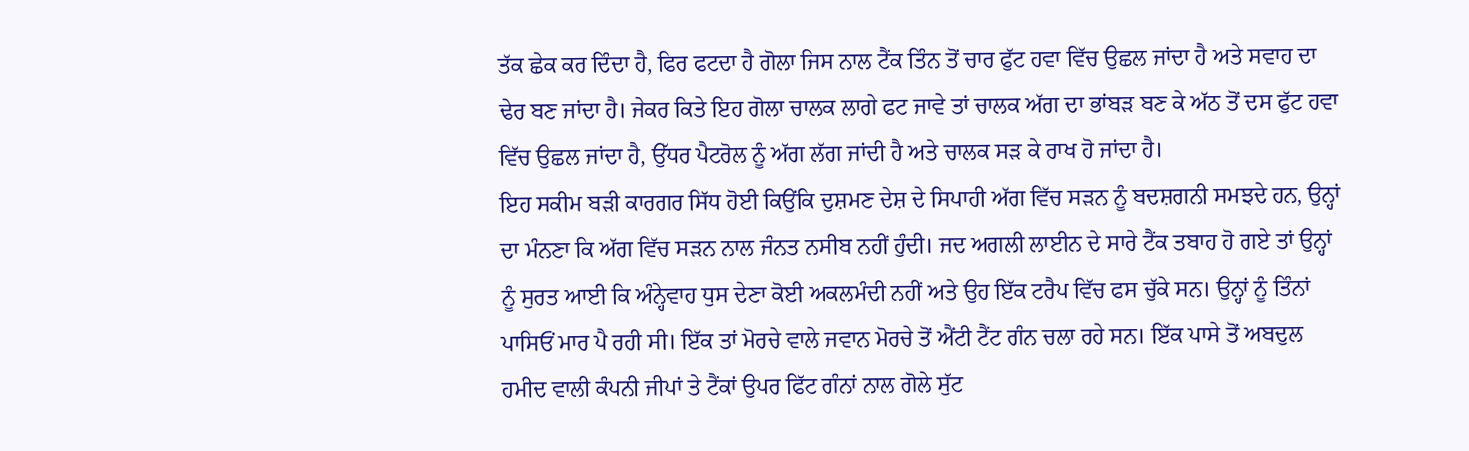ਤੱਕ ਛੇਕ ਕਰ ਦਿੰਦਾ ਹੈ, ਫਿਰ ਫਟਦਾ ਹੈ ਗੋਲਾ ਜਿਸ ਨਾਲ ਟੈਂਕ ਤਿੰਨ ਤੋਂ ਚਾਰ ਫੁੱਟ ਹਵਾ ਵਿੱਚ ਉਛਲ ਜਾਂਦਾ ਹੈ ਅਤੇ ਸਵਾਹ ਦਾ ਢੇਰ ਬਣ ਜਾਂਦਾ ਹੈ। ਜੇਕਰ ਕਿਤੇ ਇਹ ਗੋਲਾ ਚਾਲਕ ਲਾਗੇ ਫਟ ਜਾਵੇ ਤਾਂ ਚਾਲਕ ਅੱਗ ਦਾ ਭਾਂਬੜ ਬਣ ਕੇ ਅੱਠ ਤੋਂ ਦਸ ਫੁੱਟ ਹਵਾ ਵਿੱਚ ਉਛਲ ਜਾਂਦਾ ਹੈ, ਉੱਧਰ ਪੈਟਰੋਲ ਨੂੰ ਅੱਗ ਲੱਗ ਜਾਂਦੀ ਹੈ ਅਤੇ ਚਾਲਕ ਸੜ ਕੇ ਰਾਖ ਹੋ ਜਾਂਦਾ ਹੈ।
ਇਹ ਸਕੀਮ ਬੜੀ ਕਾਰਗਰ ਸਿੱਧ ਹੋਈ ਕਿਉਂਕਿ ਦੁਸ਼ਮਣ ਦੇਸ਼ ਦੇ ਸਿਪਾਹੀ ਅੱਗ ਵਿੱਚ ਸੜਨ ਨੂੰ ਬਦਸ਼ਗਨੀ ਸਮਝਦੇ ਹਨ, ਉਨ੍ਹਾਂ ਦਾ ਮੰਨਣਾ ਕਿ ਅੱਗ ਵਿੱਚ ਸੜਨ ਨਾਲ ਜੰਨਤ ਨਸੀਬ ਨਹੀਂ ਹੁੰਦੀ। ਜਦ ਅਗਲੀ ਲਾਈਨ ਦੇ ਸਾਰੇ ਟੈਂਕ ਤਬਾਹ ਹੋ ਗਏ ਤਾਂ ਉਨ੍ਹਾਂ ਨੂੰ ਸੁਰਤ ਆਈ ਕਿ ਅੰਨ੍ਹੇਵਾਹ ਧੁਸ ਦੇਣਾ ਕੋਈ ਅਕਲਮੰਦੀ ਨਹੀਂ ਅਤੇ ਉਹ ਇੱਕ ਟਰੈਪ ਵਿੱਚ ਫਸ ਚੁੱਕੇ ਸਨ। ਉਨ੍ਹਾਂ ਨੂੰ ਤਿੰਨਾਂ ਪਾਸਿਓਂ ਮਾਰ ਪੈ ਰਹੀ ਸੀ। ਇੱਕ ਤਾਂ ਮੋਰਚੇ ਵਾਲੇ ਜਵਾਨ ਮੋਰਚੇ ਤੋਂ ਐਂਟੀ ਟੈਂਟ ਗੰਨ ਚਲਾ ਰਹੇ ਸਨ। ਇੱਕ ਪਾਸੇ ਤੋਂ ਅਬਦੁਲ ਹਮੀਦ ਵਾਲੀ ਕੰਪਨੀ ਜੀਪਾਂ ਤੇ ਟੈਂਕਾਂ ਉਪਰ ਫਿੱਟ ਗੰਨਾਂ ਨਾਲ ਗੋਲੇ ਸੁੱਟ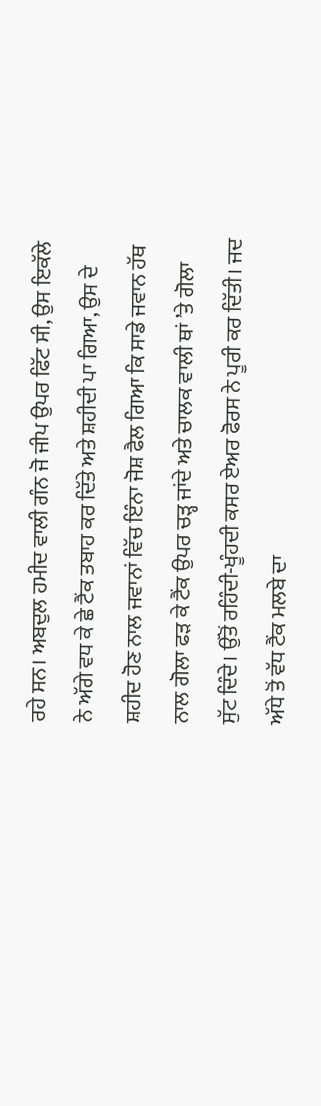ਰਹੇ ਸਨ। ਅਬਦੁਲ ਹਮੀਦ ਵਾਲੀ ਗੰਨ ਜੋ ਜੀਪ ਉਪਰ ਫਿੱਟ ਸੀ, ਉਸ ਇਕੱਲੇ ਨੇ ਅੱਗੇ ਵਧ ਕੇ ਛੇ ਟੈਂਕ ਤਬਾਹ ਕਰ ਦਿੱਤੇ ਅਤੇ ਸ਼ਹੀਦੀ ਪਾ ਗਿਆ, ਉਸ ਦੇ ਸ਼ਹੀਦ ਹੋਣ ਨਾਲ ਜਵਾਨਾਂ ਵਿੱਚ ਇੰਨਾ ਜੋਸ਼ ਫੈਲ ਗਿਆ ਕਿ ਸਾਡੇ ਜਵਾਨ ਹੱਥ ਨਾਲ ਗੋਲਾ ਫੜ ਕੇ ਟੈਂਕ ਉਪਰ ਚੜ੍ਹ ਜਾਂਦੇ ਅਤੇ ਚਾਲਕ ਵਾਲੀ ਥਾਂ ’ਤੇ ਗੋਲਾ ਸੁੱਟ ਦਿੰਦੇ। ਉੱਤੋਂ ਰਹਿੰਦੀ-ਖੂੰਹਦੀ ਕਸਰ ਏਅਰ ਫੋਰਸ ਨੇ ਪੂਰੀ ਕਰ ਦਿੱਤੀ। ਜਦ ਅੱਧੇ ਤੋਂ ਵੱਧ ਟੈਂਕ ਮਲਬੇ ਦਾ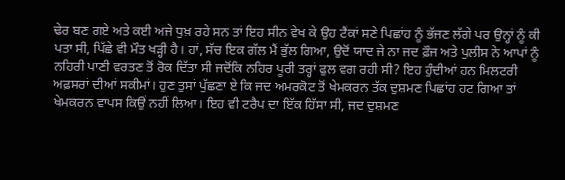ਢੇਰ ਬਣ ਗਏ ਅਤੇ ਕਈ ਅਜੇ ਧੁਖ਼ ਰਹੇ ਸਨ ਤਾਂ ਇਹ ਸੀਨ ਵੇਖ ਕੇ ਉਹ ਟੈਂਕਾਂ ਸਣੇ ਪਿਛਾਂਹ ਨੂੰ ਭੱਜਣ ਲੱਗੇ ਪਰ ਉਨ੍ਹਾਂ ਨੂੰ ਕੀ ਪਤਾ ਸੀ, ਪਿੱਛੇ ਵੀ ਮੌਤ ਖੜ੍ਹੀ ਹੈ। ਹਾਂ, ਸੱਚ ਇਕ ਗੱਲ ਮੈਂ ਭੁੱਲ ਗਿਆ, ਉਦੋਂ ਯਾਦ ਜੇ ਨਾ ਜਦ ਫ਼ੌਜ ਅਤੇ ਪੁਲੀਸ ਨੇ ਆਪਾਂ ਨੂੰ ਨਹਿਰੀ ਪਾਣੀ ਵਰਤਣ ਤੋਂ ਰੋਕ ਦਿੱਤਾ ਸੀ ਜਦੋਂਕਿ ਨਹਿਰ ਪੂਰੀ ਤਰ੍ਹਾਂ ਫੁਲ ਵਗ ਰਹੀ ਸੀ? ਇਹ ਹੁੰਦੀਆਂ ਹਨ ਮਿਲਟਰੀ ਅਫ਼ਸਰਾਂ ਦੀਆਂ ਸਕੀਮਾਂ। ਹੁਣ ਤੁਸਾਂ ਪੁੱਛਣਾ ਏ ਕਿ ਜਦ ਅਮਰਕੋਟ ਤੋਂ ਖੇਮਕਰਨ ਤੱਕ ਦੁਸ਼ਮਣ ਪਿਛਾਂਹ ਹਟ ਗਿਆ ਤਾਂ ਖੇਮਕਰਨ ਵਾਪਸ ਕਿਉਂ ਨਹੀਂ ਲਿਆ। ਇਹ ਵੀ ਟਰੈਪ ਦਾ ਇੱਕ ਹਿੱਸਾ ਸੀ, ਜਦ ਦੁਸ਼ਮਣ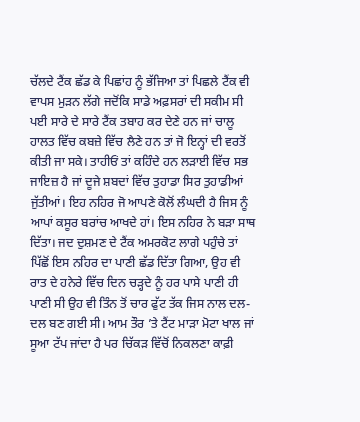ਚੱਲਦੇ ਟੈਂਕ ਛੱਡ ਕੇ ਪਿਛਾਂਹ ਨੂੰ ਭੱਜਿਆ ਤਾਂ ਪਿਛਲੇ ਟੈਂਕ ਵੀ ਵਾਪਸ ਮੁੜਨ ਲੱਗੇ ਜਦੋਂਕਿ ਸਾਡੇ ਅਫ਼ਸਰਾਂ ਦੀ ਸਕੀਮ ਸੀ ਪਈ ਸਾਰੇ ਦੇ ਸਾਰੇ ਟੈਂਕ ਤਬਾਹ ਕਰ ਦੇਣੇ ਹਨ ਜਾਂ ਚਾਲੂ ਹਾਲਤ ਵਿੱਚ ਕਬਜ਼ੇ ਵਿੱਚ ਲੈਣੇ ਹਨ ਤਾਂ ਜੋ ਇਨ੍ਹਾਂ ਦੀ ਵਰਤੋਂ ਕੀਤੀ ਜਾ ਸਕੇ। ਤਾਹੀਓਂ ਤਾਂ ਕਹਿੰਦੇ ਹਨ ਲੜਾਈ ਵਿੱਚ ਸਭ ਜਾਇਜ਼ ਹੈ ਜਾਂ ਦੂਜੇ ਸ਼ਬਦਾਂ ਵਿੱਚ ਤੁਹਾਡਾ ਸਿਰ ਤੁਹਾਡੀਆਂ ਜੁੱਤੀਆਂ। ਇਹ ਨਹਿਰ ਜੋ ਆਪਣੇ ਕੋਲੋਂ ਲੰਘਦੀ ਹੈ ਜਿਸ ਨੂੰ ਆਪਾਂ ਕਸੂਰ ਬਰਾਂਚ ਆਖਦੇ ਹਾਂ। ਇਸ ਨਹਿਰ ਨੇ ਬੜਾ ਸਾਥ ਦਿੱਤਾ। ਜਦ ਦੁਸ਼ਮਣ ਦੇ ਟੈਂਕ ਅਮਰਕੋਟ ਲਾਗੇ ਪਹੁੰਚੇ ਤਾਂ ਪਿੱਛੋਂ ਇਸ ਨਹਿਰ ਦਾ ਪਾਣੀ ਛੱਡ ਦਿੱਤਾ ਗਿਆ, ਉਹ ਵੀ ਰਾਤ ਦੇ ਹਨੇਰੇ ਵਿੱਚ ਦਿਨ ਚੜ੍ਹਦੇ ਨੂੰ ਹਰ ਪਾਸੇ ਪਾਣੀ ਹੀ ਪਾਣੀ ਸੀ ਉਹ ਵੀ ਤਿੰਨ ਤੋਂ ਚਾਰ ਫੁੱਟ ਤੱਕ ਜਿਸ ਨਾਲ ਦਲ-ਦਲ ਬਣ ਗਈ ਸੀ। ਆਮ ਤੌਰ ’ਤੇ ਟੈਂਟ ਮਾੜਾ ਮੋਟਾ ਖਾਲ ਜਾਂ ਸੂਆ ਟੱਪ ਜਾਂਦਾ ਹੈ ਪਰ ਚਿੱਕੜ ਵਿੱਚੋਂ ਨਿਕਲਣਾ ਕਾਫ਼ੀ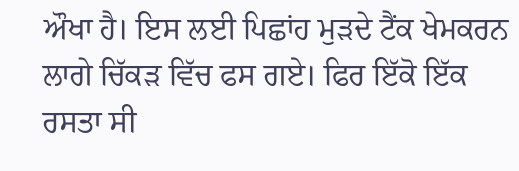ਔਖਾ ਹੈ। ਇਸ ਲਈ ਪਿਛਾਂਹ ਮੁੜਦੇ ਟੈਂਕ ਖੇਮਕਰਨ ਲਾਗੇ ਚਿੱਕੜ ਵਿੱਚ ਫਸ ਗਏ। ਫਿਰ ਇੱਕੋ ਇੱਕ ਰਸਤਾ ਸੀ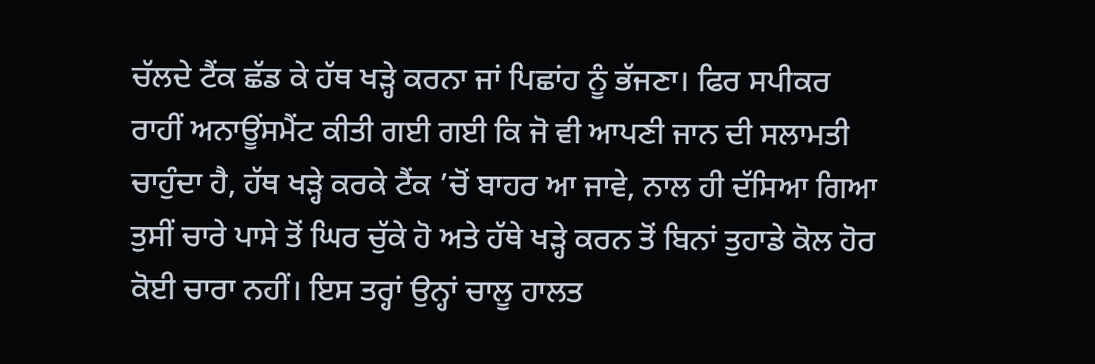ਚੱਲਦੇ ਟੈਂਕ ਛੱਡ ਕੇ ਹੱਥ ਖੜ੍ਹੇ ਕਰਨਾ ਜਾਂ ਪਿਛਾਂਹ ਨੂੰ ਭੱਜਣਾ। ਫਿਰ ਸਪੀਕਰ ਰਾਹੀਂ ਅਨਾਊਂਸਮੈਂਟ ਕੀਤੀ ਗਈ ਗਈ ਕਿ ਜੋ ਵੀ ਆਪਣੀ ਜਾਨ ਦੀ ਸਲਾਮਤੀ ਚਾਹੁੰਦਾ ਹੈ, ਹੱਥ ਖੜ੍ਹੇ ਕਰਕੇ ਟੈਂਕ ’ਚੋਂ ਬਾਹਰ ਆ ਜਾਵੇ, ਨਾਲ ਹੀ ਦੱਸਿਆ ਗਿਆ ਤੁਸੀਂ ਚਾਰੇ ਪਾਸੇ ਤੋਂ ਘਿਰ ਚੁੱਕੇ ਹੋ ਅਤੇ ਹੱਥੇ ਖੜ੍ਹੇ ਕਰਨ ਤੋਂ ਬਿਨਾਂ ਤੁਹਾਡੇ ਕੋਲ ਹੋਰ ਕੋਈ ਚਾਰਾ ਨਹੀਂ। ਇਸ ਤਰ੍ਹਾਂ ਉਨ੍ਹਾਂ ਚਾਲੂ ਹਾਲਤ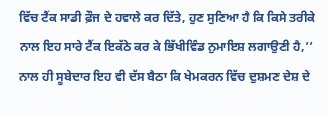ਵਿੱਚ ਟੈਂਕ ਸਾਡੀ ਫ਼ੌਜ ਦੇ ਹਵਾਲੇ ਕਰ ਦਿੱਤੇ, ਹੁਣ ਸੁਣਿਆ ਹੈ ਕਿ ਕਿਸੇ ਤਰੀਕੇ ਨਾਲ ਇਹ ਸਾਰੇ ਟੈਂਕ ਇਕੱਠੇ ਕਰ ਕੇ ਭਿੱਖੀਵਿੰਡ ਨੁਮਾਇਸ਼ ਲਗਾਉਣੀ ਹੈ,’’ ਨਾਲ ਹੀ ਸੂਬੇਦਾਰ ਇਹ ਵੀ ਦੱਸ ਬੈਠਾ ਕਿ ਖੇਮਕਰਨ ਵਿੱਚ ਦੁਸ਼ਮਣ ਦੇਸ਼ ਦੇ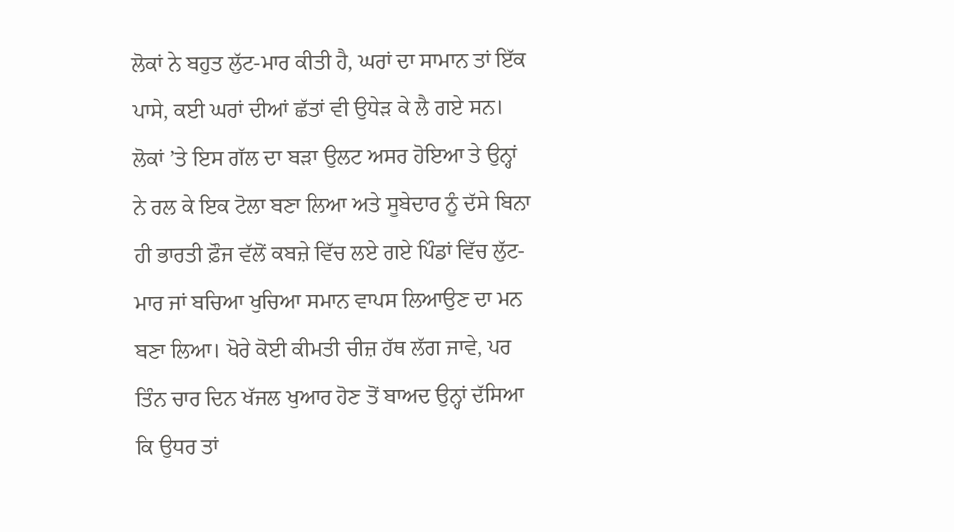ਲੋਕਾਂ ਨੇ ਬਹੁਤ ਲੁੱਟ-ਮਾਰ ਕੀਤੀ ਹੈ, ਘਰਾਂ ਦਾ ਸਾਮਾਨ ਤਾਂ ਇੱਕ ਪਾਸੇ, ਕਈ ਘਰਾਂ ਦੀਆਂ ਛੱਤਾਂ ਵੀ ਉਧੇੜ ਕੇ ਲੈ ਗਏ ਸਨ। ਲੋਕਾਂ ’ਤੇ ਇਸ ਗੱਲ ਦਾ ਬੜਾ ਉਲਟ ਅਸਰ ਹੋਇਆ ਤੇ ਉਨ੍ਹਾਂ ਨੇ ਰਲ ਕੇ ਇਕ ਟੋਲਾ ਬਣਾ ਲਿਆ ਅਤੇ ਸੂਬੇਦਾਰ ਨੂੰ ਦੱਸੇ ਬਿਨਾ ਹੀ ਭਾਰਤੀ ਫ਼ੌਜ ਵੱਲੋਂ ਕਬਜ਼ੇ ਵਿੱਚ ਲਏ ਗਏ ਪਿੰਡਾਂ ਵਿੱਚ ਲੁੱਟ-ਮਾਰ ਜਾਂ ਬਚਿਆ ਖੁਚਿਆ ਸਮਾਨ ਵਾਪਸ ਲਿਆਉਣ ਦਾ ਮਨ ਬਣਾ ਲਿਆ। ਖੋਰੇ ਕੋਈ ਕੀਮਤੀ ਚੀਜ਼ ਹੱਥ ਲੱਗ ਜਾਵੇ, ਪਰ ਤਿੰਨ ਚਾਰ ਦਿਨ ਖੱਜਲ ਖੁਆਰ ਹੋਣ ਤੋਂ ਬਾਅਦ ਉਨ੍ਹਾਂ ਦੱਸਿਆ ਕਿ ਉਧਰ ਤਾਂ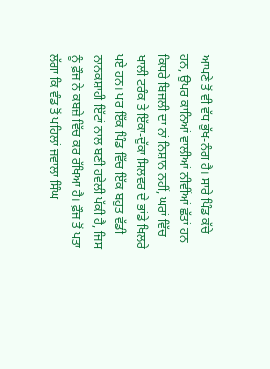ਆਪਣੇ ਤੋਂ ਵੀ ਵੱਧ ਭੁੱਖ-ਨੰਗ ਹੈ। ਸਾਰੇ ਪਿੰਡ ਕੱਚੇ ਹਨ, ਉਪਰ ਕਾਨਿਆਂ ਵਾਲੀਆਂ ਨੀਵੀਂਆਂ ਛੱਤਾਂ ਹਨ ਕਿਧਰੇ ਬਿਜਲੀ ਦਾ ਨਾਂ ਨਿਸ਼ਾਨ ਨਹੀਂ, ਘਰਾਂ ਵਿੱਚ ਖਾਲੀ ਟਰੰਕ ਤੇ ਇੱਕਾ-ਦੁੱਕਾ ਸਿਲਵਰ ਦੇ ਭਾਂਡੇ ਖਿਲਰੇ ਪਏ ਹਨ। ਪਰ ਇੱਕ ਪਿੰਡ ਵਿੱਚ ਇੱਕ ਬਹੁਤ ਵੱਡੀ ਨਾਨਕਸ਼ਾਹੀ ਇੱਟਾਂ ਨਾਲ ਬਣੀ ਹਵੇਲੀ ਪੱਕੀ ਹੈ, ਜਿਸ ਨੂੰ ਫ਼ੌਜ ਨੇ ਕਬਜ਼ੇ ਵਿੱਚ ਕਰ ਰੱਖਿਆ ਹੈ। ਫ਼ੌਜ ਤੋਂ ਪਤਾ ਲੱਗਾ ਕਿ ਵੰਡ ਤੋਂ ਪਹਿਲਾਂ ਜਵਾਲਾ ਸਿੰਘ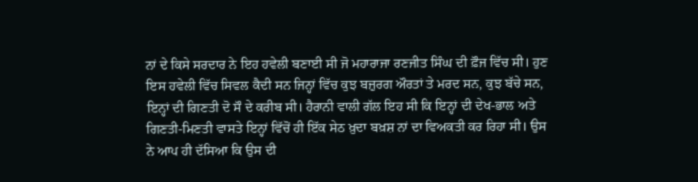ਨਾਂ ਦੇ ਕਿਸੇ ਸਰਦਾਰ ਨੇ ਇਹ ਹਵੇਲੀ ਬਣਾਈ ਸੀ ਜੋ ਮਹਾਰਾਜਾ ਰਣਜੀਤ ਸਿੰਘ ਦੀ ਫ਼ੌਜ ਵਿੱਚ ਸੀ। ਹੁਣ ਇਸ ਹਵੇਲੀ ਵਿੱਚ ਸਿਵਲ ਕੈਦੀ ਸਨ ਜਿਨ੍ਹਾਂ ਵਿੱਚ ਕੁਝ ਬਜ਼ੁਰਗ ਔਰਤਾਂ ਤੇ ਮਰਦ ਸਨ, ਕੁਝ ਬੱਚੇ ਸਨ, ਇਨ੍ਹਾਂ ਦੀ ਗਿਣਤੀ ਦੋ ਸੌ ਦੇ ਕਰੀਬ ਸੀ। ਹੈਰਾਨੀ ਵਾਲੀ ਗੱਲ ਇਹ ਸੀ ਕਿ ਇਨ੍ਹਾਂ ਦੀ ਦੇਖ-ਭਾਲ ਅਤੇ ਗਿਣਤੀ-ਮਿਣਤੀ ਵਾਸਤੇ ਇਨ੍ਹਾਂ ਵਿੱਚੋਂ ਹੀ ਇੱਕ ਸੇਠ ਖ਼ੁਦਾ ਬਖ਼ਸ਼ ਨਾਂ ਦਾ ਵਿਅਕਤੀ ਕਰ ਰਿਹਾ ਸੀ। ਉਸ ਨੇ ਆਪ ਹੀ ਦੱਸਿਆ ਕਿ ਉਸ ਦੀ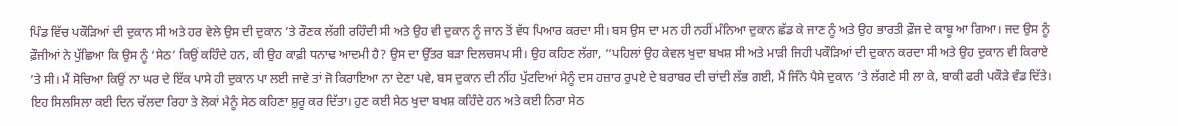ਪਿੰਡ ਵਿੱਚ ਪਕੌੜਿਆਂ ਦੀ ਦੁਕਾਨ ਸੀ ਅਤੇ ਹਰ ਵੇਲੇ ਉਸ ਦੀ ਦੁਕਾਨ ’ਤੇ ਰੌਣਕ ਲੱਗੀ ਰਹਿੰਦੀ ਸੀ ਅਤੇ ਉਹ ਵੀ ਦੁਕਾਨ ਨੂੰ ਜਾਨ ਤੋਂ ਵੱਧ ਪਿਆਰ ਕਰਦਾ ਸੀ। ਬਸ ਉਸ ਦਾ ਮਨ ਹੀ ਨਹੀਂ ਮੰਨਿਆ ਦੁਕਾਨ ਛੱਡ ਕੇ ਜਾਣ ਨੂੰ ਅਤੇ ਉਹ ਭਾਰਤੀ ਫ਼ੌਜ ਦੇ ਕਾਬੂ ਆ ਗਿਆ। ਜਦ ਉਸ ਨੂੰ ਫ਼ੌਜੀਆਂ ਨੇ ਪੁੱਛਿਆ ਕਿ ਉਸ ਨੂੰ ‘ਸੇਠ’ ਕਿਉਂ ਕਹਿੰਦੇ ਹਨ, ਕੀ ਉਹ ਕਾਫ਼ੀ ਧਨਾਢ ਆਦਮੀ ਹੈ? ਉਸ ਦਾ ਉੱਤਰ ਬੜਾ ਦਿਲਚਸਪ ਸੀ। ਉਹ ਕਹਿਣ ਲੱਗਾ, ‘‘ਪਹਿਲਾਂ ਉਹ ਕੇਵਲ ਖੁਦਾ ਬਖਸ਼ ਸੀ ਅਤੇ ਮਾੜੀ ਜਿਹੀ ਪਕੌੜਿਆਂ ਦੀ ਦੁਕਾਨ ਕਰਦਾ ਸੀ ਅਤੇ ਉਹ ਦੁਕਾਨ ਵੀ ਕਿਰਾਏ ’ਤੇ ਸੀ। ਮੈਂ ਸੋਚਿਆ ਕਿਉਂ ਨਾ ਘਰ ਦੇ ਇੱਕ ਪਾਸੇ ਹੀ ਦੁਕਾਨ ਪਾ ਲਈ ਜਾਵੇ ਤਾਂ ਜੋ ਕਿਰਾਇਆ ਨਾ ਦੇਣਾ ਪਵੇ, ਬਸ ਦੁਕਾਨ ਦੀ ਨੀਂਹ ਪੁੱਟਦਿਆਂ ਮੈਨੂੰ ਦਸ ਹਜ਼ਾਰ ਰੁਪਏ ਦੇ ਬਰਾਬਰ ਦੀ ਚਾਂਦੀ ਲੱਭ ਗਈ, ਮੈਂ ਜਿੰਨੇ ਪੈਸੇ ਦੁਕਾਨ ’ਤੇ ਲੱਗਣੇ ਸੀ ਲਾ ਕੇ, ਬਾਕੀ ਫਰੀ ਪਕੌੜੇ ਵੰਡ ਦਿੱਤੇ। ਇਹ ਸਿਲਸਿਲਾ ਕਈ ਦਿਨ ਚੱਲਦਾ ਰਿਹਾ ਤੇ ਲੋਕਾਂ ਮੈਨੂੰ ਸੇਠ ਕਹਿਣਾ ਸ਼ੁਰੂ ਕਰ ਦਿੱਤਾ। ਹੁਣ ਕਈ ਸੇਠ ਖੁਦਾ ਬਖਸ਼ ਕਹਿੰਦੇ ਹਨ ਅਤੇ ਕਈ ਨਿਰਾ ਸੇਠ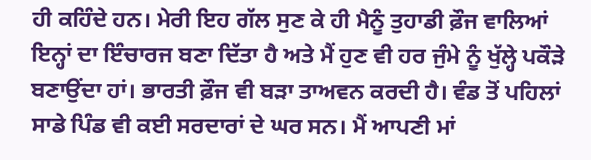ਹੀ ਕਹਿੰਦੇ ਹਨ। ਮੇਰੀ ਇਹ ਗੱਲ ਸੁਣ ਕੇ ਹੀ ਮੈਨੂੰ ਤੁਹਾਡੀ ਫ਼ੌਜ ਵਾਲਿਆਂ ਇਨ੍ਹਾਂ ਦਾ ਇੰਚਾਰਜ ਬਣਾ ਦਿੱਤਾ ਹੈ ਅਤੇ ਮੈਂ ਹੁਣ ਵੀ ਹਰ ਜੁੰਮੇ ਨੂੰ ਖੁੱਲ੍ਹੇ ਪਕੌੜੇ ਬਣਾਉਂਦਾ ਹਾਂ। ਭਾਰਤੀ ਫ਼ੌਜ ਵੀ ਬੜਾ ਤਾਅਵਨ ਕਰਦੀ ਹੈ। ਵੰਡ ਤੋਂ ਪਹਿਲਾਂ ਸਾਡੇ ਪਿੰਡ ਵੀ ਕਈ ਸਰਦਾਰਾਂ ਦੇ ਘਰ ਸਨ। ਮੈਂ ਆਪਣੀ ਮਾਂ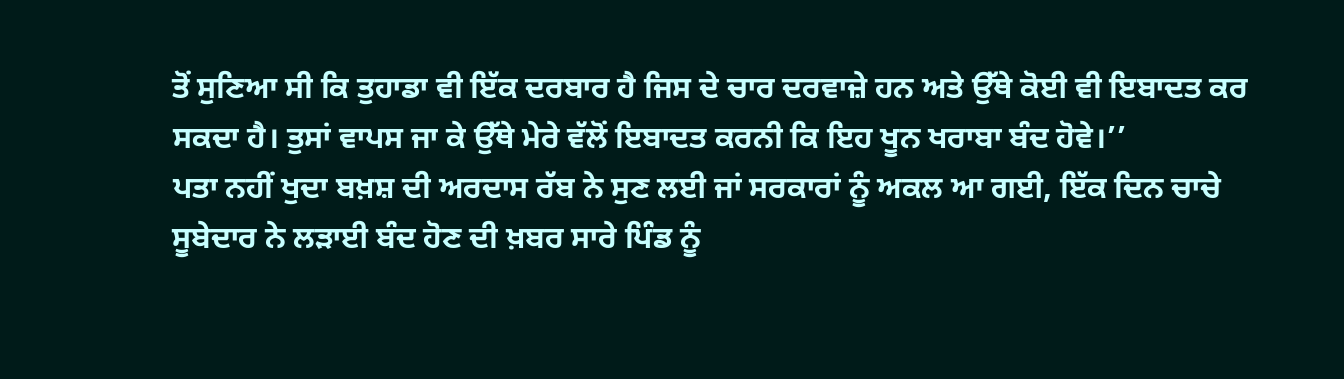ਤੋਂ ਸੁਣਿਆ ਸੀ ਕਿ ਤੁਹਾਡਾ ਵੀ ਇੱਕ ਦਰਬਾਰ ਹੈ ਜਿਸ ਦੇ ਚਾਰ ਦਰਵਾਜ਼ੇ ਹਨ ਅਤੇ ਉੱਥੇ ਕੋਈ ਵੀ ਇਬਾਦਤ ਕਰ ਸਕਦਾ ਹੈ। ਤੁਸਾਂ ਵਾਪਸ ਜਾ ਕੇ ਉੱਥੇ ਮੇਰੇ ਵੱਲੋਂ ਇਬਾਦਤ ਕਰਨੀ ਕਿ ਇਹ ਖੂਨ ਖਰਾਬਾ ਬੰਦ ਹੋਵੇ।’’
ਪਤਾ ਨਹੀਂ ਖੁਦਾ ਬਖ਼ਸ਼ ਦੀ ਅਰਦਾਸ ਰੱਬ ਨੇ ਸੁਣ ਲਈ ਜਾਂ ਸਰਕਾਰਾਂ ਨੂੰ ਅਕਲ ਆ ਗਈ, ਇੱਕ ਦਿਨ ਚਾਚੇ ਸੂਬੇਦਾਰ ਨੇ ਲੜਾਈ ਬੰਦ ਹੋਣ ਦੀ ਖ਼ਬਰ ਸਾਰੇ ਪਿੰਡ ਨੂੰ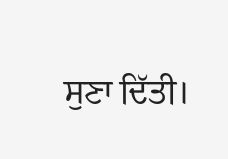ਸੁਣਾ ਦਿੱਤੀ।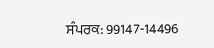ਸੰਪਰਕ: 99147-14496